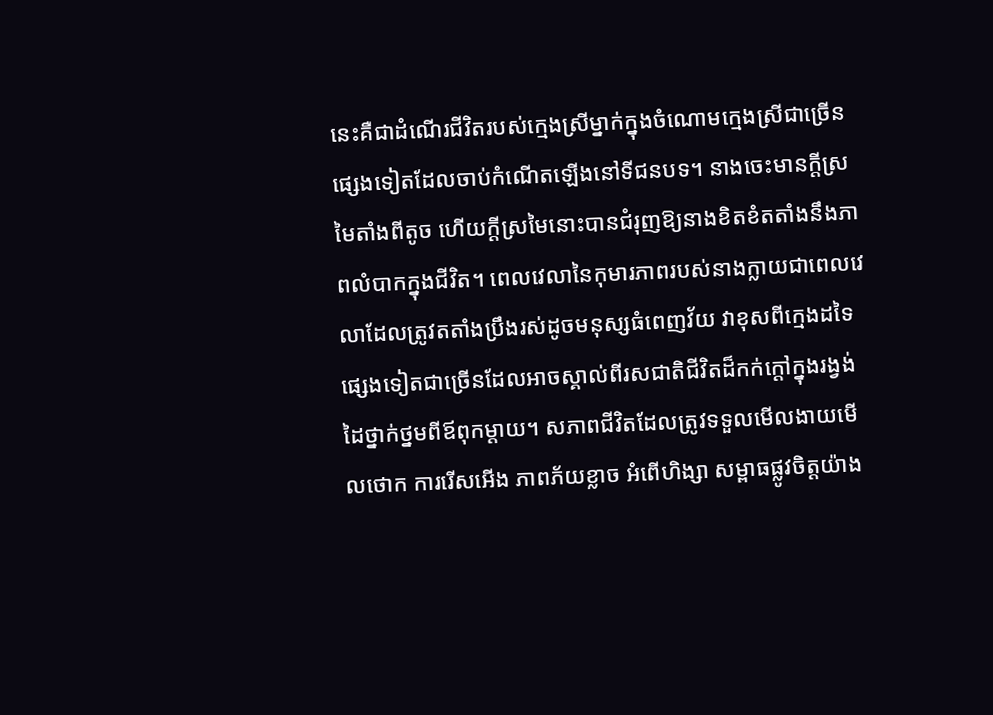នេះគឺជាដំណើរជីវិតរបស់ក្មេងស្រីម្នាក់ក្នុងចំណោមក្មេងស្រីជាច្រើនផ្សេងទៀតដែលចាប់កំណើតឡើងនៅទីជនបទ។ នាងចេះមានក្តីស្រមៃតាំងពីតូច ហើយក្ដីស្រមៃនោះបានជំរុញឱ្យនាងខិតខំតតាំងនឹងភាពលំបាកក្នុងជីវិត។ ពេលវេលានៃកុមារភាពរបស់នាងក្លាយជាពេលវេលាដែលត្រូវតតាំងប្រឹងរស់ដូចមនុស្សធំពេញវ័យ វាខុសពីក្មេងដទៃផ្សេងទៀតជាច្រើនដែលអាចស្គាល់ពីរសជាតិជីវិតដ៏កក់ក្ដៅក្នុងរង្វង់ដៃថ្នាក់ថ្នមពីឪពុកម្ដាយ។ សភាពជីវិតដែលត្រូវទទួលមើលងាយមើលថោក ការរើសអើង ភាពភ័យខ្លាច អំពើហិង្សា សម្ពាធផ្លូវចិត្តយ៉ាង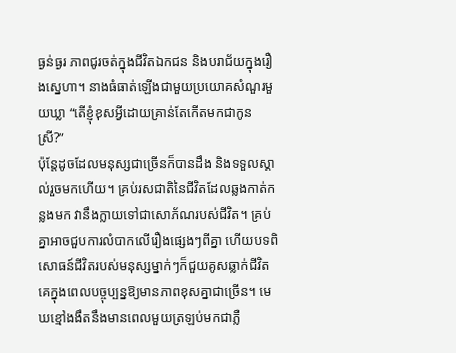ធ្ងន់ធ្ងរ ភាពជូរចត់ក្នុងជីវិតឯកជន និងបរាជ័យក្នុងរឿងស្នេហា។ នាងធំធាត់ឡើងជាមួយប្រយោគសំណួរមួយឃ្លា “តើខ្ញុំខុសអ្វីដោយគ្រាន់តែកើតមកជាកូនស្រី?”
ប៉ុន្តែដូចដែលមនុស្សជាច្រើនក៏បានដឹង និងទទួលស្គាល់រួចមកហើយ។ គ្រប់រសជាតិនៃជីវិតដែលឆ្លងកាត់កន្លងមក វានឹងក្លាយទៅជាសោភ័ណរបស់ជីវិត។ គ្រប់គ្នាអាចជួបការលំបាកលើរឿងផ្សេងៗពីគ្នា ហើយបទពិសោធន៍ជីវិតរបស់មនុស្សម្នាក់ៗក៏ជួយគូសឆ្លាក់ជីវិតគេក្នុងពេលបច្ចុប្បន្នឱ្យមានភាពខុសគ្នាជាច្រើន។ មេឃខ្មៅងងឹតនឹងមានពេលមួយត្រឡប់មកជាភ្លឺ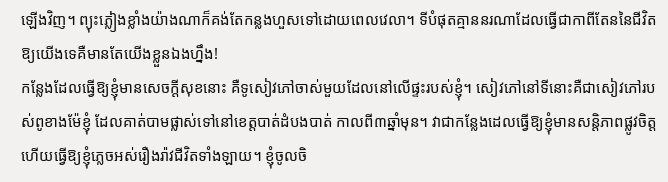ឡើងវិញ។ ព្យុះភ្លៀងខ្លាំងយ៉ាងណាក៏គង់តែកន្លងហួសទៅដោយពេលវេលា។ ទីបំផុតគ្មាននរណាដែលធ្វើជាកាពីតែននៃជីវិតឱ្យយើងទេគឺមានតែយើងខ្លួនឯងហ្នឹង!
កន្លែងដែលធ្វើឱ្យខ្ញុំមានសេចក្ដីសុខនោះ គឺទូសៀវភៅចាស់មួយដែលនៅលើផ្ទះរបស់ខ្ញុំ។ សៀវភៅនៅទីនោះគឺជាសៀវភៅរបស់ពូខាងម៉ែខ្ញុំ ដែលគាត់បាមផ្លាស់ទៅនៅខេត្តបាត់ដំបងបាត់ កាលពី៣ឆ្នាំមុន។ វាជាកន្លែងដេលធ្វើឱ្យខ្ញុំមានសន្ដិភាពផ្លូវចិត្ត ហើយធ្វើឱ្យខ្ញុំភ្លេចអស់រឿងរ៉ាវជីវិតទាំងឡាយ។ ខ្ញុំចូលចិ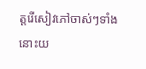ត្តរើសៀវភៅចាស់ៗទាំងនោះយ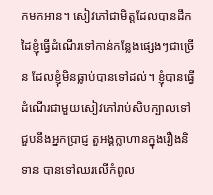កមកអាន។ សៀវភៅជាមិត្តដែលបានដឹកដៃខ្ញុំធ្វើដំណើរទៅកាន់កន្លែងផ្សេងៗជាច្រើន ដែលខ្ញុំមិនធ្លាប់បានទៅដល់។ ខ្ញុំបានធ្វើដំណើរជាមួយសៀវភៅរាប់សិបក្បាលទៅជួបនឹងអ្នកប្រាជ្ញ តួអង្គក្លាហានក្នុងរឿងនិទាន បានទៅឈរលើកំពូល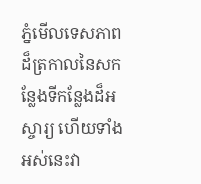ភ្នំមើលទេសភាពដ៏ត្រកាលនៃសកន្លែងទីកន្លែងដ៏អស្ចារ្យ ហើយទាំងអស់នេះវា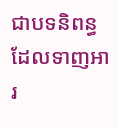ជាបទនិពន្ធដែលទាញអារ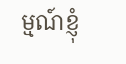ម្មណ៍ខ្ញុំ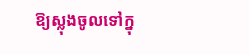ឱ្យស្លុងចូលទៅក្នុ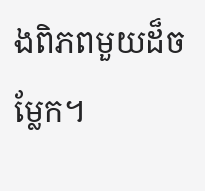ងពិភពមួយដ៏ចម្លែក។